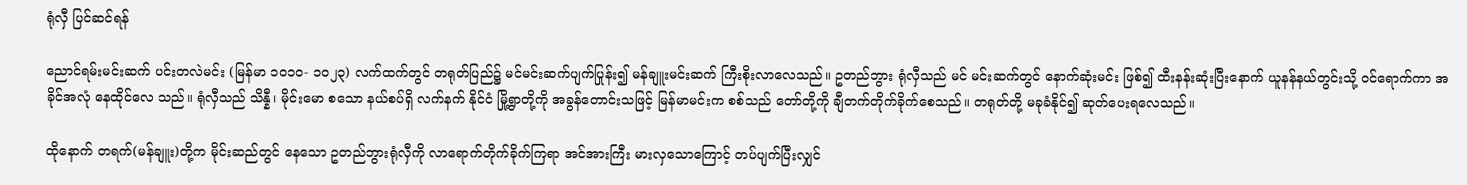ရုံလှီ ပြင်ဆင်ရန်

ညောင်ရမ်းမင်းဆက် ပင်းတလဲမင်း (မြန်မာ ၁ဝ၁ဝ- ၁ဝ၂၃) လက်ထက်တွင် တရုတ်ပြည်၌ မင်မင်းဆက်ပျက်ပြုန်း၍ မန်ချူးမင်းဆက် ကြီးစိုးလာလေသည်။ ဥတည်ဘွား ရုံလှီသည် မင် မင်းဆက်တွင် နောက်ဆုံးမင်း ဖြစ်၍ ထီးနန်းဆုံးပြီးနောက် ယူနန်နယ်တွင်းသို့ ဝင်ရောက်ကာ အခိုင်အလုံ နေထိုင်လေ သည်။ ရုံလှီသည် သိန္နီ၊ မိုင်းမော စသော နယ်စပ်ရှိ လက်နက် နိုင်ငံ မြို့ရွာတို့ကို အခွန်တောင်းသဖြင့် မြန်မာမင်းက စစ်သည် တော်တို့ကို ချီတက်တိုက်ခိုက်စေသည်။ တရုတ်တို့ မခုခံနိုင်၍ ဆုတ်ပေးရလေသည်။

ထိုနောက် တရက်(မန်ချူး)တို့က မိုင်းဆည်တွင် နေသော ဥတည်ဘွားရုံလှီကို လာရောက်တိုက်ခိုက်ကြရာ အင်အားကြီး မားလှသောကြောင့် တပ်ပျက်ပြီးလျှင်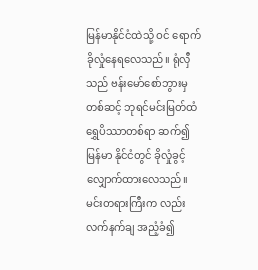မြန်မာနိုင်ငံထဲသို့ ဝင် ရောက်ခိုလှုံနေရလေသည်။ ရုံလှီသည် ဗန်းမော်စော်ဘွားမှ တစ်ဆင့် ဘုရင်မင်းမြတ်ထံ ရွှေပိဿာတစ်ရာ ဆက်၍ မြန်မာ နိုင်ငံတွင် ခိုလှုံခွင့် လျှောက်ထားလေသည်။ မင်းတရားကြီးက လည်း လက်နက်ချ အညံ့ခံ၍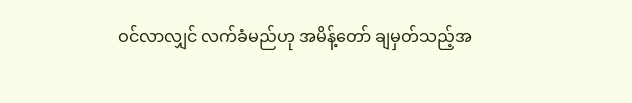ဝင်လာလျှင် လက်ခံမည်ဟု အမိန့်တော် ချမှတ်သည့်အ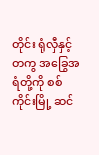တိုင်း ရုံလှီနှင့်တကွ အခြွေအရံတို့ကို စစ်ကိုင်းမြို့ ဆင်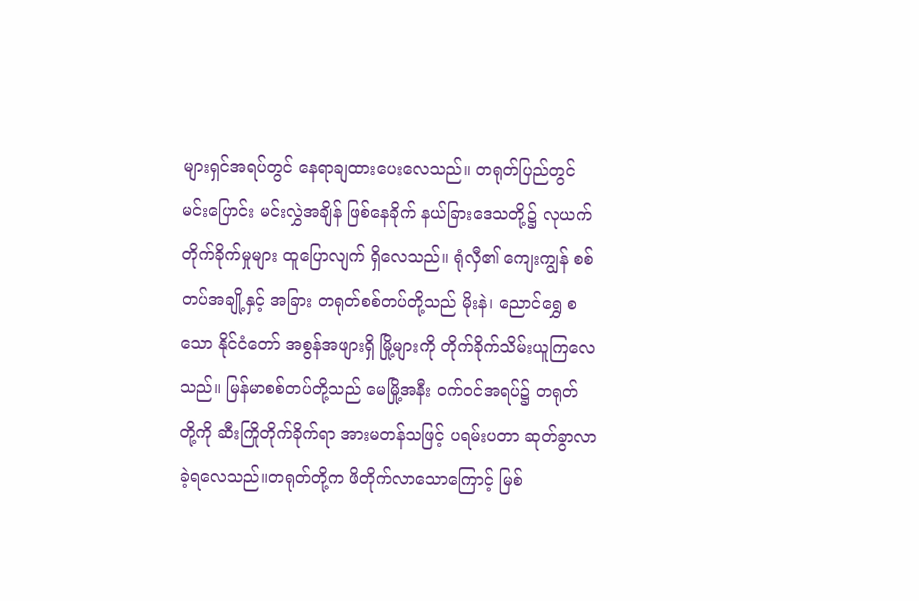များရှင်အရပ်တွင် နေရာချထားပေးလေသည်။ တရုတ်ပြည်တွင် မင်းပြောင်း မင်းလွှဲအချိန် ဖြစ်နေခိုက် နယ်ခြားဒေသတို့၌ လုယက်တိုက်ခိုက်မှုများ ထူပြောလျက် ရှိလေသည်။ ရုံလှီ၏ ကျေးကျွန် စစ်တပ်အချို့နှင့် အခြား တရုတ်စစ်တပ်တို့သည် မိုးနဲ၊ ညောင်ရွှေ စသော နိုင်ငံတော် အစွန်အဖျားရှိ မြို့များကို တိုက်ခိုက်သိမ်းယူကြလေသည်။ မြန်မာစစ်တပ်တို့သည် မေမြို့အနီး ဝက်ဝင်အရပ်၌ တရုတ် တို့ကို ဆီးကြိုတိုက်ခိုက်ရာ အားမတန်သဖြင့် ပရမ်းပတာ ဆုတ်ခွာလာခဲ့ရလေသည်။တရုတ်တို့က ဖိတိုက်လာသောကြောင့် မြစ်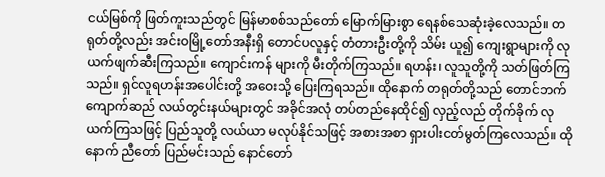ငယ်မြစ်ကို ဖြတ်ကူးသည်တွင် မြန်မာစစ်သည်တော် မြောက်မြားစွာ ရေနစ်သေဆုံးခဲ့လေသည်။ တရုတ်တို့လည်း အင်းဝမြို့တော်အနီးရှိ တောင်ပလူနှင့် တံတားဦးတို့ကို သိမ်း ယူ၍ ကျေးရွာများကို လုယက်ဖျက်ဆီးကြသည်။ ကျောင်းကန် များကို မီးတိုက်ကြသည်။ ရဟန်း၊ လူသူတို့ကို သတ်ဖြတ်ကြ သည်။ ရှင်လူရဟန်းအပေါင်းတို့ အဝေးသို့ ပြေးကြရသည်။ ထိုနောက် တရုတ်တို့သည် တောင်ဘက်ကျောက်ဆည် လယ်တွင်းနယ်များတွင် အခိုင်အလုံ တပ်တည်နေထိုင်၍ လှည့်လည် တိုက်ခိုက် လုယက်ကြသဖြင့် ပြည်သူတို့ လယ်ယာ မလုပ်နိုင်သဖြင့် အစားအစာ ရှားပါးငတ်မွတ်ကြလေသည်။ ထိုနောက် ညီတော် ပြည်မင်းသည် နောင်တော်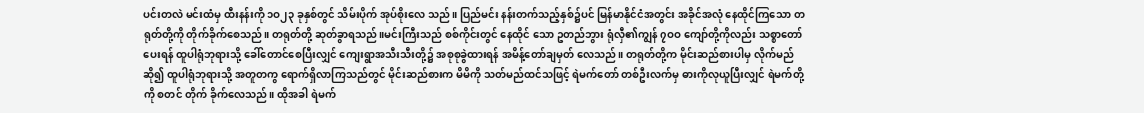ပင်းတလဲ မင်းထံမှ ထီးနန်းကို ၁ဝ၂၃ ခုနှစ်တွင် သိမ်းပိုက် အုပ်စိုးလေ သည်။ ပြည်မင်း နန်းတက်သည့်နှစ်၌ပင် မြန်မာနိုင်ငံအတွင်း အခိုင်အလုံ နေထိုင်ကြသော တရုတ်တို့ကို တိုက်ခိုက်စေသည်။ တရုတ်တို့ ဆုတ်ခွာရသည်။မင်းကြီးသည် စစ်ကိုင်းတွင် နေထိုင် သော ဥတည်ဘွား ရုံလှီ၏ကျွန် ၇ဝဝ ကျော်တို့ကိုလည်း သစ္စာတော်ပေးရန် ထူပါရုံဘုရားသို့ ခေါ်တောင်စေပြီးလျှင် ကျေးရွာအသီးသီးတို့၌ အစုစုခွဲထားရန် အမိန့်တော်ချမှတ် လေသည်။ တရုတ်တို့က မိုင်းဆည်စားပါမှ လိုက်မည်ဆို၍ ထူပါရုံဘုရားသို့ အတူတကွ ရောက်ရှိလာကြသည်တွင် မိုင်းဆည်စားက မိမိကို သတ်မည်ထင်သဖြင့် ရဲမက်တော် တစ်ဦးလက်မှ ဓားကိုလုယူပြီးလျှင် ရဲမက်တို့ကို စတင် တိုက် ခိုက်လေသည်။ ထိုအခါ ရဲမက်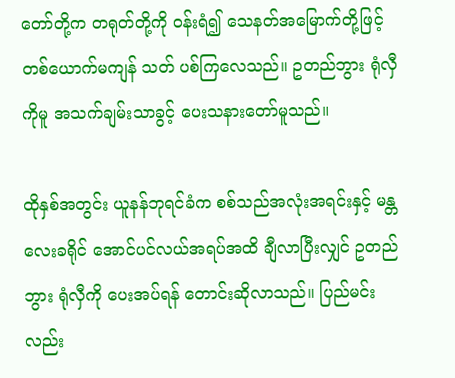တော်တို့က တရုတ်တို့ကို ဝန်းရံ၍ သေနတ်အမြောက်တို့ဖြင့် တစ်ယောက်မကျန် သတ် ပစ်ကြလေသည်။ ဥတည်ဘွား ရုံလှီကိုမူ အသက်ချမ်းသာခွင့် ပေးသနားတော်မူသည်။

ထိုနှစ်အတွင်း ယူနန်ဘုရင်ခံက စစ်သည်အလုံးအရင်းနှင့် မန္တလေးခရိုင် အောင်ပင်လယ်အရပ်အထိ ချီလာပြီးလျှင် ဥတည် ဘွား ရုံလှီကို ပေးအပ်ရန် တောင်းဆိုလာသည်။ ပြည်မင်းလည်း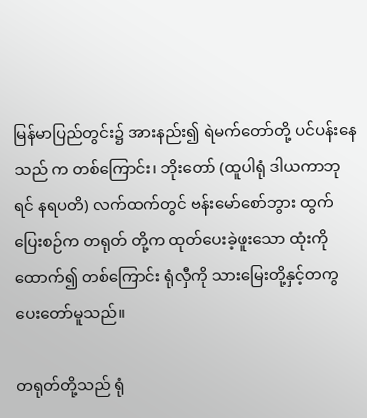မြန်မာပြည်တွင်း၌ အားနည်း၍ ရဲမက်တော်တို့ ပင်ပန်းနေသည် က တစ်ကြောင်း၊ ဘိုးတော် (ထူပါရုံ ဒါယကာဘုရင် နရပတိ) လက်ထက်တွင် ဗန်းမော်စော်ဘွား ထွက်ပြေးစဉ်က တရုတ် တို့က ထုတ်ပေးခဲ့ဖူးသော ထုံးကို ထောက်၍ တစ်ကြောင်း ရုံလှီကို သားမြေးတို့နှင့်တကွ ပေးတော်မူသည်။

တရုတ်တို့သည် ရုံ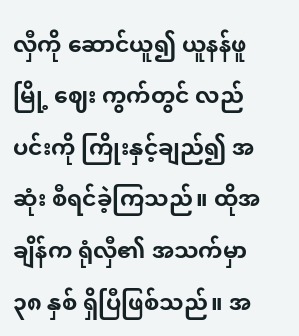လှီကို ဆောင်ယူ၍ ယူနန်ဖူမြို့ ဈေး ကွက်တွင် လည်ပင်းကို ကြိုးနှင့်ချည်၍ အဆုံး စီရင်ခဲ့ကြသည်။ ထိုအချိန်က ရုံလှီ၏ အသက်မှာ ၃၈ နှစ် ရှိပြီဖြစ်သည်။ အ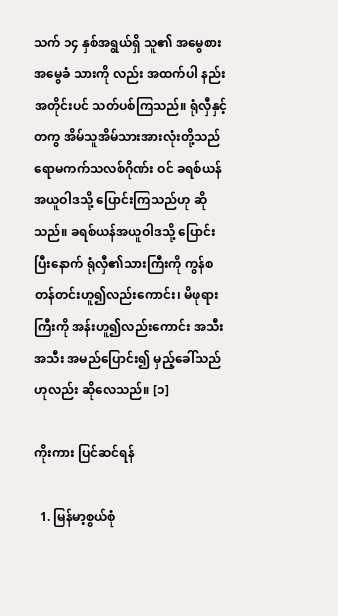သက် ၁၄ နှစ်အရွယ်ရှိ သူ၏ အမွေစား အမွေခံ သားကို လည်း အထက်ပါ နည်းအတိုင်းပင် သတ်ပစ်ကြသည်။ ရုံလှီနှင့် တကွ အိမ်သူအိမ်သားအားလုံးတို့သည် ရောမကက်သလစ်ဂိုဏ်း ဝင် ခရစ်ယန်အယူဝါဒသို့ ပြောင်းကြသည်ဟု ဆိုသည်။ ခရစ်ယန်အယူဝါဒသို့ ပြောင်းပြီးနောက် ရုံလှီ၏သားကြီးကို ကွန်စတန်တင်းဟူ၍လည်းကောင်း၊ မိဖုရားကြီးကို အန်းဟူ၍လည်းကောင်း အသီးအသီး အမည်ပြောင်း၍ မှည့်ခေါ်သည်ဟုလည်း ဆိုလေသည်။ [၁]

ကိုးကား ပြင်ဆင်ရန်

  1. မြန်မာ့စွယ်စုံ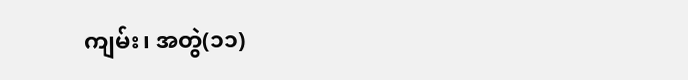ကျမ်း၊ အတွဲ(၁၁)